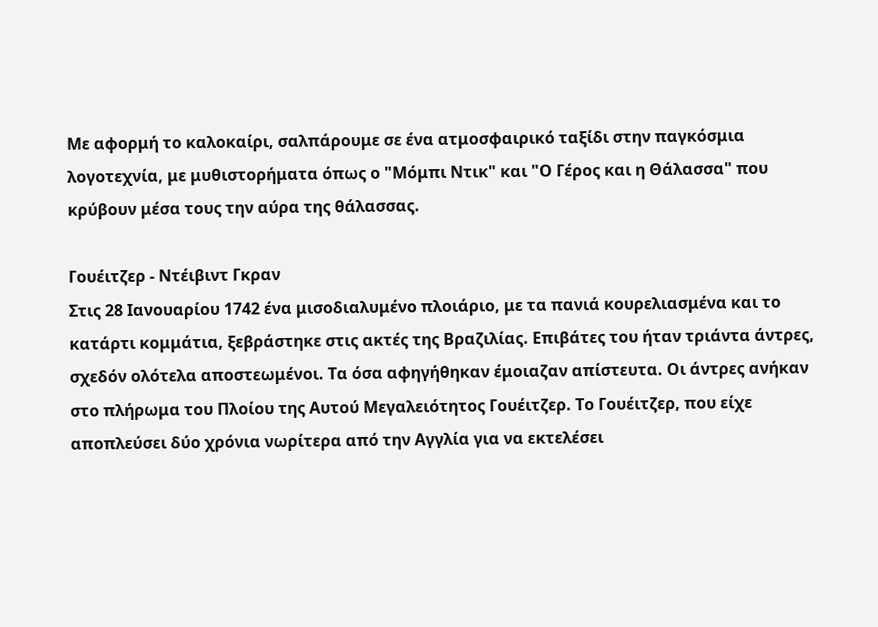Με αφορμή το καλοκαίρι, σαλπάρουμε σε ένα ατμοσφαιρικό ταξίδι στην παγκόσμια λογοτεχνία, με μυθιστορήματα όπως ο "Μόμπι Ντικ" και "Ο Γέρος και η Θάλασσα" που κρύβουν μέσα τους την αύρα της θάλασσας.

Γουέιτζερ - Ντέιβιντ Γκραν
Στις 28 Ιανουαρίου 1742 ένα μισοδιαλυμένο πλοιάριο, με τα πανιά κουρελιασμένα και το κατάρτι κομμάτια, ξεβράστηκε στις ακτές της Βραζιλίας. Επιβάτες του ήταν τριάντα άντρες, σχεδόν ολότελα αποστεωμένοι. Τα όσα αφηγήθηκαν έμοιαζαν απίστευτα. Οι άντρες ανήκαν στο πλήρωμα του Πλοίου της Αυτού Μεγαλειότητος Γουέιτζερ. Το Γουέιτζερ, που είχε αποπλεύσει δύο χρόνια νωρίτερα από την Αγγλία για να εκτελέσει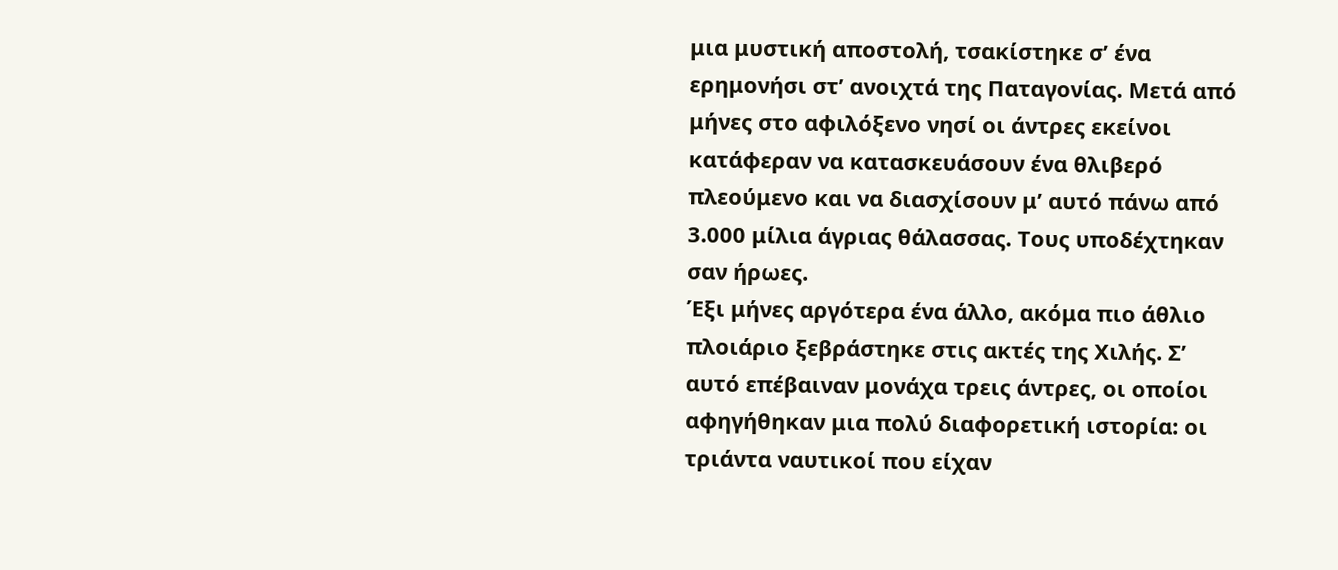μια μυστική αποστολή, τσακίστηκε σ’ ένα ερημονήσι στ’ ανοιχτά της Παταγονίας. Μετά από μήνες στο αφιλόξενο νησί οι άντρες εκείνοι κατάφεραν να κατασκευάσουν ένα θλιβερό πλεούμενο και να διασχίσουν μ’ αυτό πάνω από 3.000 μίλια άγριας θάλασσας. Τους υποδέχτηκαν σαν ήρωες.
Έξι μήνες αργότερα ένα άλλο, ακόμα πιο άθλιο πλοιάριο ξεβράστηκε στις ακτές της Χιλής. Σ’ αυτό επέβαιναν μονάχα τρεις άντρες, οι οποίοι αφηγήθηκαν μια πολύ διαφορετική ιστορία: οι τριάντα ναυτικοί που είχαν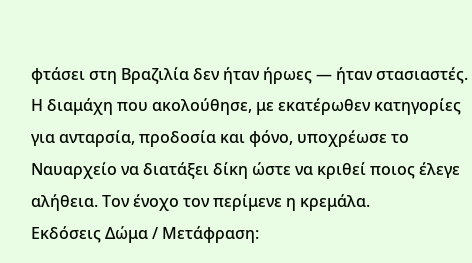φτάσει στη Βραζιλία δεν ήταν ήρωες ― ήταν στασιαστές. Η διαμάχη που ακολούθησε, με εκατέρωθεν κατηγορίες για ανταρσία, προδοσία και φόνο, υποχρέωσε το Ναυαρχείο να διατάξει δίκη ώστε να κριθεί ποιος έλεγε αλήθεια. Τον ένοχο τον περίμενε η κρεμάλα.
Εκδόσεις Δώμα / Μετάφραση: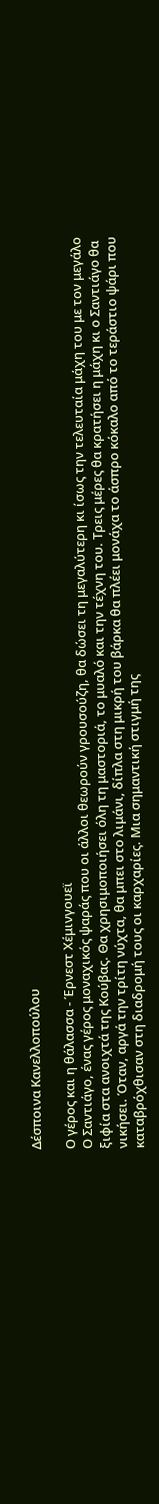Δέσποινα Κανελλοπούλου

Ο γέρος και η θάλασσα - Έρνεστ Χέμινγουεϊ
Ο Σαντιάγο, ένας γέρος μοναχικός ψαράς που οι άλλοι θεωρούν γρουσούζη, θα δώσει τη μεγαλύτερη κι ίσως την τελευταία μάχη του με τον μεγάλο ξιφία στα ανοιχτά της Κούβας. Θα χρησιμοποιήσει όλη τη μαστοριά, το μυαλό και την τέχνη του. Τρεις μέρες θα κρατήσει η μάχη κι ο Σαντιάγο θα νικήσει. Όταν, αργά την τρίτη νύχτα, θα μπει στο λιμάνι, δίπλα στη μικρή του βάρκα θα πλέει μονάχα το άσπρο κόκαλο από το τεράστιο ψάρι που καταβρόχθισαν στη διαδρομή τους οι καρχαρίες. Μια σημαντική στιγμή της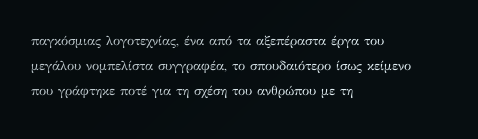παγκόσμιας λογοτεχνίας, ένα από τα αξεπέραστα έργα του μεγάλου νομπελίστα συγγραφέα, το σπουδαιότερο ίσως κείμενο που γράφτηκε ποτέ για τη σχέση του ανθρώπου με τη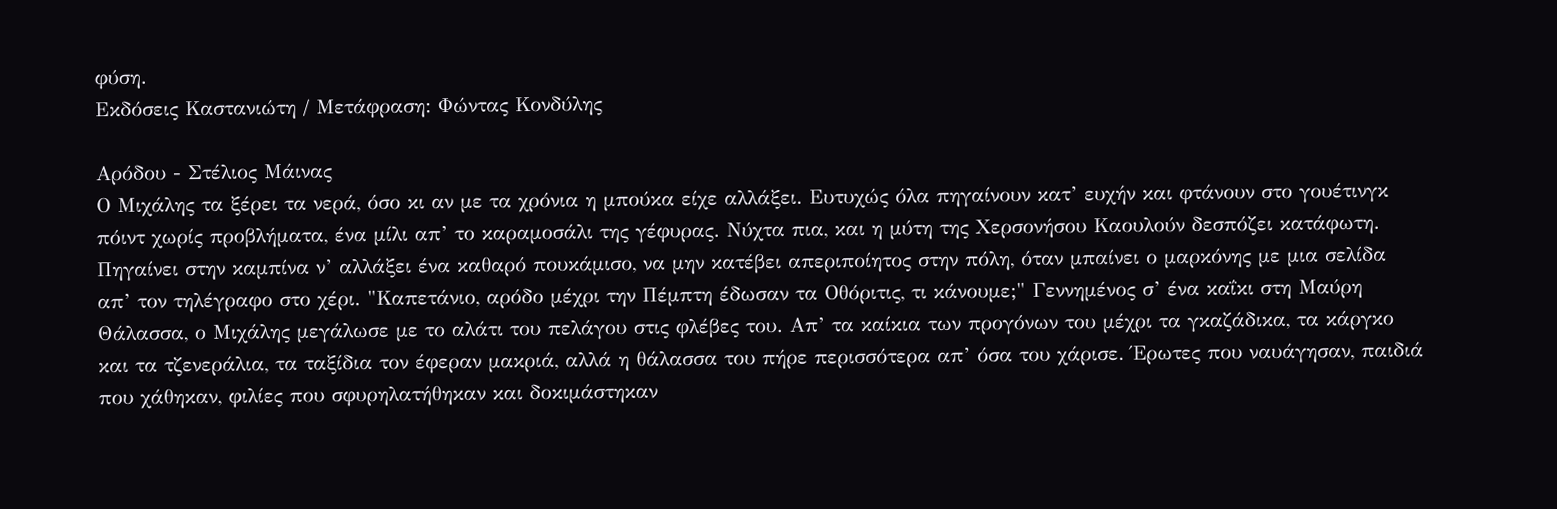φύση.
Εκδόσεις Καστανιώτη / Μετάφραση: Φώντας Κονδύλης

Αρόδου - Στέλιος Μάινας
Ο Μιχάλης τα ξέρει τα νερά, όσο κι αν με τα χρόνια η μπούκα είχε αλλάξει. Ευτυχώς όλα πηγαίνουν κατ’ ευχήν και φτάνουν στο γουέτινγκ πόιντ χωρίς προβλήματα, ένα μίλι απ’ το καραμοσάλι της γέφυρας. Νύχτα πια, και η μύτη της Χερσονήσου Καουλούν δεσπόζει κατάφωτη. Πηγαίνει στην καμπίνα ν’ αλλάξει ένα καθαρό πουκάμισο, να μην κατέβει απεριποίητος στην πόλη, όταν μπαίνει ο μαρκόνης με μια σελίδα απ’ τον τηλέγραφο στο χέρι. "Καπετάνιο, αρόδο μέχρι την Πέμπτη έδωσαν τα Οθόριτις, τι κάνουμε;" Γεννημένος σ’ ένα καΐκι στη Μαύρη Θάλασσα, ο Μιχάλης μεγάλωσε με το αλάτι του πελάγου στις φλέβες του. Απ’ τα καίκια των προγόνων του μέχρι τα γκαζάδικα, τα κάργκο και τα τζενεράλια, τα ταξίδια τον έφεραν μακριά, αλλά η θάλασσα του πήρε περισσότερα απ’ όσα του χάρισε. Έρωτες που ναυάγησαν, παιδιά που χάθηκαν, φιλίες που σφυρηλατήθηκαν και δοκιμάστηκαν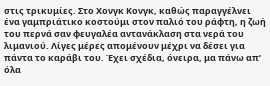στις τρικυμίες. Στο Χονγκ Κονγκ, καθώς παραγγέλνει ένα γαμπριάτικο κοστούμι στον παλιό του ράφτη, η ζωή του περνά σαν φευγαλέα αντανάκλαση στα νερά του λιμανιού. Λίγες μέρες απομένουν μέχρι να δέσει για πάντα το καράβι του. Έχει σχέδια, όνειρα, μα πάνω απ’ όλα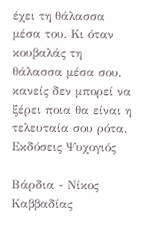έχει τη θάλασσα μέσα του. Κι όταν κουβαλάς τη θάλασσα μέσα σου, κανείς δεν μπορεί να ξέρει ποια θα είναι η τελευταία σου ρότα.
Εκδόσεις Ψυχογιός

Βάρδια - Νίκος Καββαδίας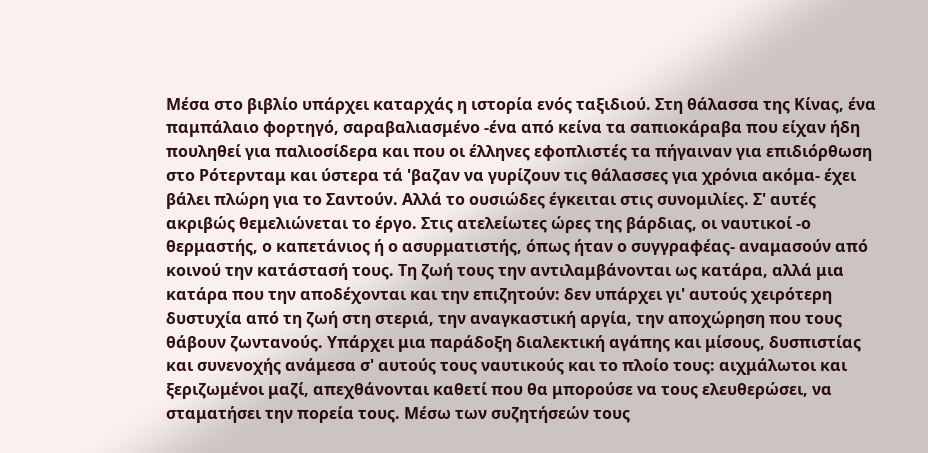Μέσα στο βιβλίο υπάρχει καταρχάς η ιστορία ενός ταξιδιού. Στη θάλασσα της Κίνας, ένα παμπάλαιο φορτηγό, σαραβαλιασμένο -ένα από κείνα τα σαπιοκάραβα που είχαν ήδη πουληθεί για παλιοσίδερα και που οι έλληνες εφοπλιστές τα πήγαιναν για επιδιόρθωση στο Ρότερνταμ και ύστερα τά 'βαζαν να γυρίζουν τις θάλασσες για χρόνια ακόμα- έχει βάλει πλώρη για το Σαντούν. Αλλά το ουσιώδες έγκειται στις συνομιλίες. Σ' αυτές ακριβώς θεμελιώνεται το έργο. Στις ατελείωτες ώρες της βάρδιας, οι ναυτικοί -ο θερμαστής, ο καπετάνιος ή ο ασυρματιστής, όπως ήταν ο συγγραφέας- αναμασούν από κοινού την κατάστασή τους. Τη ζωή τους την αντιλαμβάνονται ως κατάρα, αλλά μια κατάρα που την αποδέχονται και την επιζητούν: δεν υπάρχει γι' αυτούς χειρότερη δυστυχία από τη ζωή στη στεριά, την αναγκαστική αργία, την αποχώρηση που τους θάβουν ζωντανούς. Υπάρχει μια παράδοξη διαλεκτική αγάπης και μίσους, δυσπιστίας και συνενοχής ανάμεσα σ' αυτούς τους ναυτικούς και το πλοίο τους: αιχμάλωτοι και ξεριζωμένοι μαζί, απεχθάνονται καθετί που θα μπορούσε να τους ελευθερώσει, να σταματήσει την πορεία τους. Μέσω των συζητήσεών τους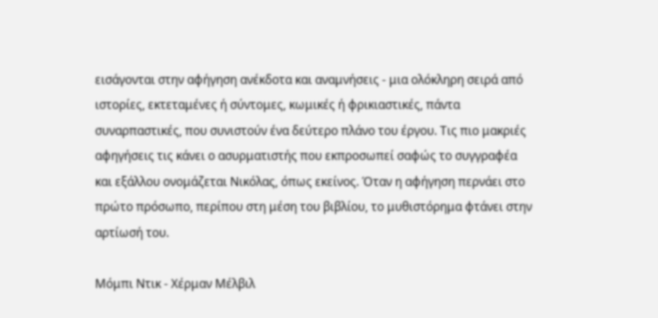εισάγονται στην αφήγηση ανέκδοτα και αναμνήσεις - μια ολόκληρη σειρά από ιστορίες, εκτεταμένες ή σύντομες, κωμικές ή φρικιαστικές, πάντα συναρπαστικές, που συνιστούν ένα δεύτερο πλάνο του έργου. Τις πιο μακριές αφηγήσεις τις κάνει ο ασυρματιστής που εκπροσωπεί σαφώς το συγγραφέα και εξάλλου ονομάζεται Νικόλας, όπως εκείνος. Όταν η αφήγηση περνάει στο πρώτο πρόσωπο, περίπου στη μέση του βιβλίου, το μυθιστόρημα φτάνει στην αρτίωσή του.

Μόμπι Ντικ - Χέρμαν Μέλβιλ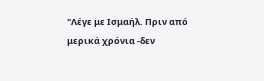"Λέγε με Ισμαήλ. Πριν από μερικά χρόνια -δεν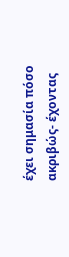έχει σημασία πόσο ακριβώς- έχοντας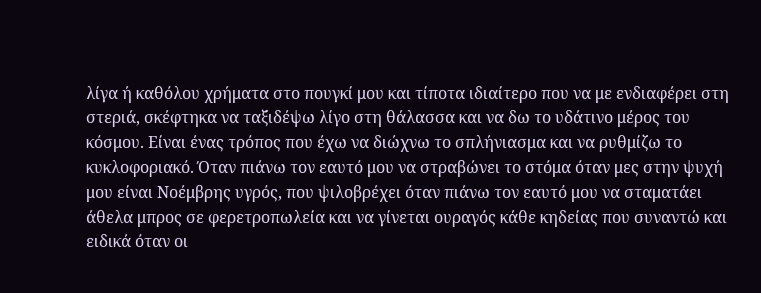λίγα ή καθόλου χρήματα στο πουγκί μου και τίποτα ιδιαίτερο που να με ενδιαφέρει στη στεριά, σκέφτηκα να ταξιδέψω λίγο στη θάλασσα και να δω το υδάτινο μέρος του κόσμου. Είναι ένας τρόπος που έχω να διώχνω το σπλήνιασμα και να ρυθμίζω το κυκλοφοριακό. Όταν πιάνω τον εαυτό μου να στραβώνει το στόμα όταν μες στην ψυχή μου είναι Νοέμβρης υγρός, που ψιλοβρέχει όταν πιάνω τον εαυτό μου να σταματάει άθελα μπρος σε φερετροπωλεία και να γίνεται ουραγός κάθε κηδείας που συναντώ και ειδικά όταν οι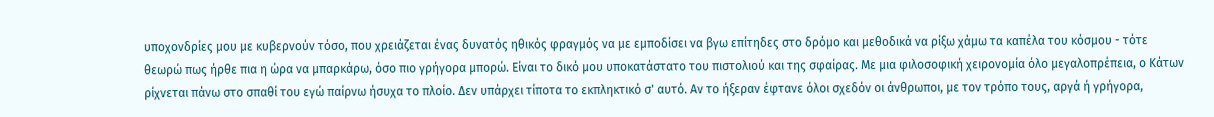υποχονδρίες μου με κυβερνούν τόσο, που χρειάζεται ένας δυνατός ηθικός φραγμός να με εμποδίσει να βγω επίτηδες στο δρόμο και μεθοδικά να ρίξω χάμω τα καπέλα του κόσμου - τότε θεωρώ πως ήρθε πια η ώρα να μπαρκάρω, όσο πιο γρήγορα μπορώ. Είναι το δικό μου υποκατάστατο του πιστολιού και της σφαίρας. Με μια φιλοσοφική χειρονομία όλο μεγαλοπρέπεια, ο Κάτων ρίχνεται πάνω στο σπαθί του εγώ παίρνω ήσυχα το πλοίο. Δεν υπάρχει τίποτα το εκπληκτικό σ' αυτό. Αν το ήξεραν έφτανε όλοι σχεδόν οι άνθρωποι, με τον τρόπο τους, αργά ή γρήγορα,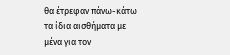θα έτρεφαν πάνω-κάτω τα ίδια αισθήματα με μένα για τον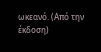ωκεανό. (Από την έκδοση)